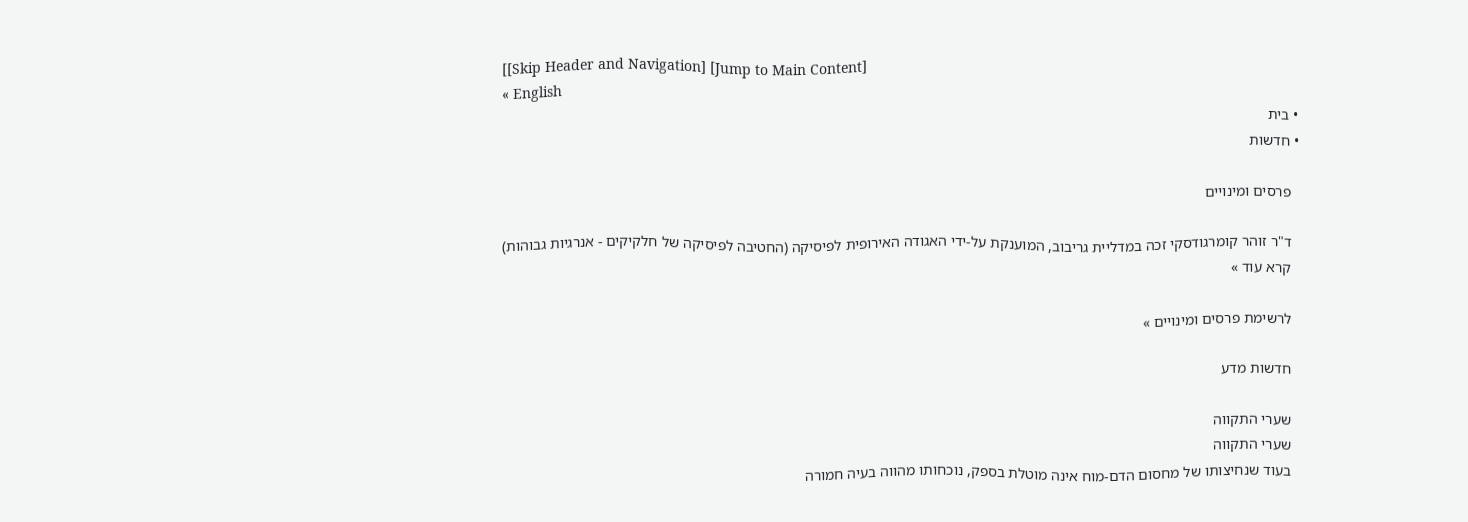[[Skip Header and Navigation] [Jump to Main Content]
« English
  • בית
  • חדשות

    פרסים ומינויים

    ד"ר זוהר קומרגודסקי זכה במדליית גריבוב, המוענקת על-ידי האגודה האירופית לפיסיקה (החטיבה לפיסיקה של חלקיקים - אנרגיות גבוהות)
    קרא עוד »

    לרשימת פרסים ומינויים »

    חדשות מדע

    שערי התקווה
    שערי התקווה
    בעוד שנחיצותו של מחסום הדם-מוח אינה מוטלת בספק, נוכחותו מהווה בעיה חמורה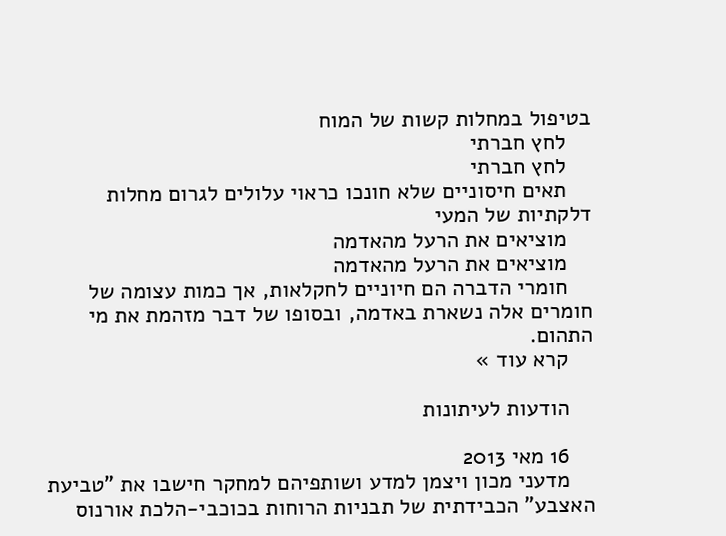בטיפול במחלות קשות של המוח
    לחץ חברתי
    לחץ חברתי
    תאים חיסוניים שלא חונכו כראוי עלולים לגרום מחלות דלקתיות של המעי
    מוציאים את הרעל מהאדמה
    מוציאים את הרעל מהאדמה
    חומרי הדברה הם חיוניים לחקלאות, אך כמות עצומה של חומרים אלה נשארת באדמה, ובסופו של דבר מזהמת את מי התהום.
    קרא עוד »

    הודעות לעיתונות

    16 מאי 2013
    מדעני מכון ויצמן למדע ושותפיהם למחקר חישבו את "טביעת האצבע" הכבידתית של תבניות הרוחות בכוכבי-הלכת אורנוס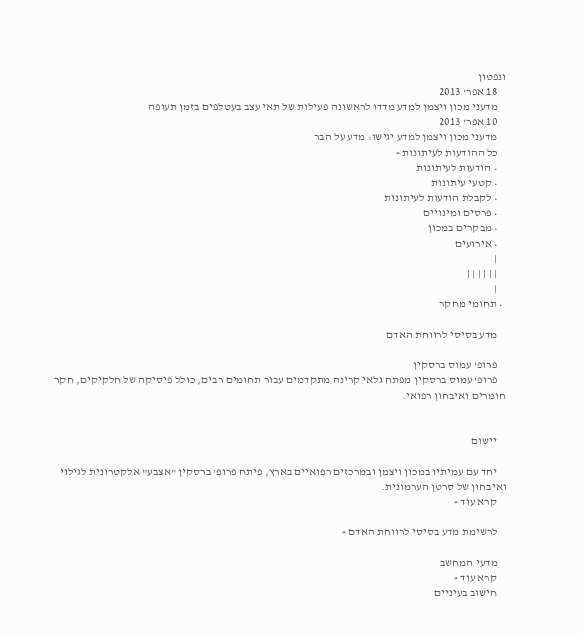ונפטון
    18 אפר' 2013
    מדעני מכון ויצמן למדע מדדו לראשונה פעילות של תאי עצב בעטלפים בזמן תעופה
    10 אפר' 2013
    מדעני מכון ויצמן למדע יגישו: מדע על הבר
    כל ההודעות לעיתונות »
    • הודעות לעיתונות
    • קטעי עיתונות
    • לקבלת הודעות לעיתונות
    • פרסים ומינויים
    • מבקרים במכון
    • אירועים
    |
    | | | | | |
    |
  • תחומי מחקר

    מדע בסיסי לרווחת האדם

    פרופ' עמוס ברסקין
    פרופ' עמוס ברסקין מפתח גלאי קרינה מתקדמים עבור תחומים רבים, כולל פיסיקה של חלקיקים, חקר חומרים ואיבחון רפואי.


    יישום

    יחד עם עמיתיו במכון ויצמן ובמרכזים רפואיים בארץ, פיתח פרופ' ברסקין "אצבע" אלקטרונית לגילוי ואיבחון של סרטן הערמונית.
    קרא עוד »

    לרשימת מדע בסיסי לרווחת האדם »

    מדעי המחשב
    קרא עוד »
    חישוב בעיניים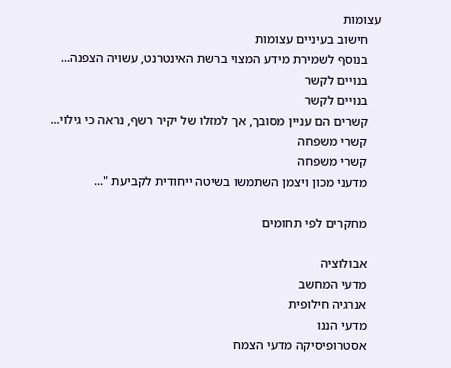עצומות
    חישוב בעיניים עצומות
    בנוסף לשמירת מידע המצוי ברשת האינטרנט, עשויה הצפנה...
    בנויים לקשר
    בנויים לקשר
    קשרים הם עניין מסובך, אך למזלו של יקיר רשף, נראה כי גילוי...
    קשרי משפחה
    קשרי משפחה
    מדעני מכון ויצמן השתמשו בשיטה ייחודית לקביעת "...

    מחקרים לפי תחומים

    אבולוציה
    מדעי המחשב
    אנרגיה חילופית
    מדעי הננו
    אסטרופיסיקה מדעי הצמח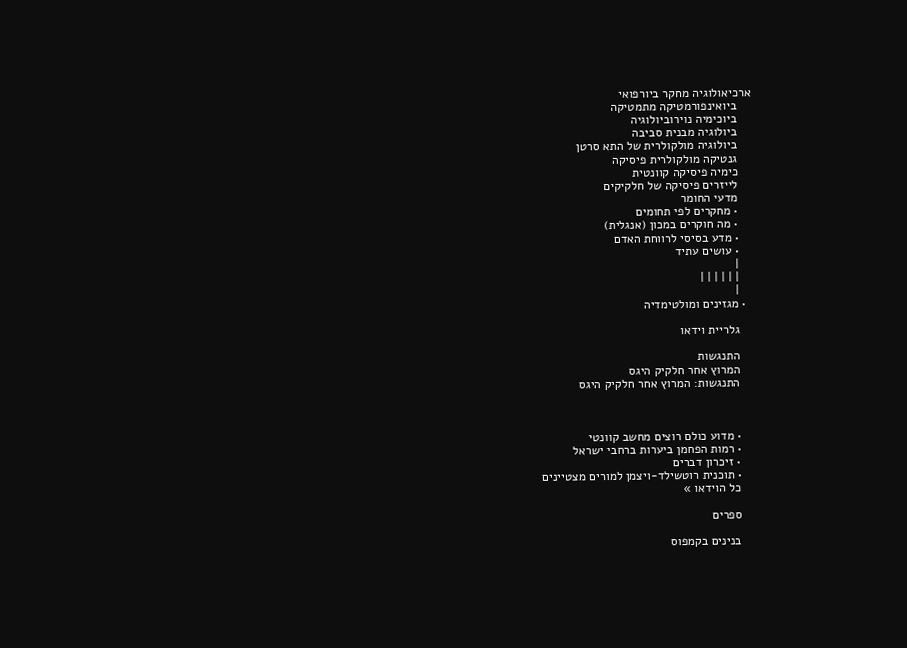ארכיאולוגיה מחקר ביורפואי
    ביואינפורמטיקה מתמטיקה
    ביוכימיה נוירוביולוגיה
    ביולוגיה מבנית סביבה
    ביולוגיה מולקולרית של התא סרטן
    גנטיקה מולקולרית פיסיקה
    כימיה פיסיקה קוונטית
    לייזרים פיסיקה של חלקיקים
    מדעי החומר
    • מחקרים לפי תחומים
    • מה חוקרים במכון (אנגלית)
    • מדע בסיסי לרווחת האדם
    • עושים עתיד
    |
    | | | | | |
    |
  • מגזינים ומולטימדיה

    גלריית וידאו

    התנגשות
    המרוץ אחר חלקיק היגס
    התנגשות: המרוץ אחר חלקיק היגס



    • מדוע כולם רוצים מחשב קוונטי
    • רמות הפחמן ביערות ברחבי ישראל
    • זיכרון דברים
    • תוכנית רוטשילד-ויצמן למורים מצטיינים
    כל הוידאו »

    ספרים

    בנינים בקמפוס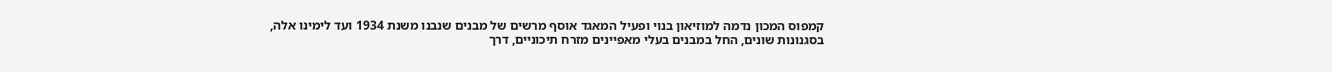קמפוס המכון נדמה למוזיאון בנוי ופעיל המאגד אוסף מרשים של מבנים שנבנו משנת 1934 ועד לימינו אלה, בסגנונות שונים, החל במבנים בעלי מאפיינים מזרח תיכוניים, דרך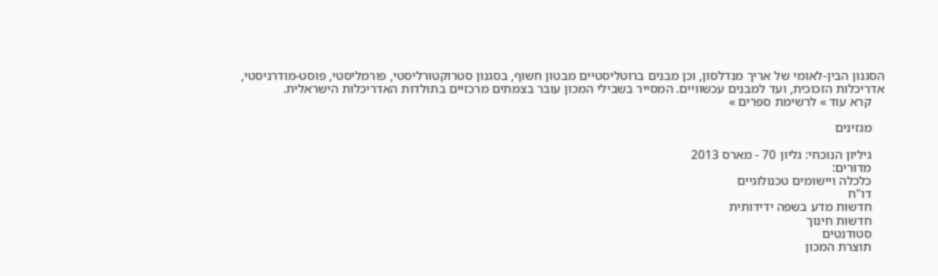הסגנון הבין-לאומי של אריך מנדלסון, וכן מבנים ברוטליסטיים מבטון חשוף, בסגנון סטרוקטורליסטי, פורמליסטי, פוסט-מודרניסטי, אדריכלות הזכוכית, ועד למבנים עכשוויים. המסייר בשבילי המכון עובר בצמתים מרכזיים בתולדות האדריכלות הישראלית.
    קרא עוד » לרשימת ספרים »

    מגזינים

    גיליון הנוכחי: גליון 70 - מארס 2013
    מדורים:
    כלכלה ויישומים טכנולוגיים
    דו"ח
    חדשות מדע בשפה ידידותית
    חדשות חינוך
    סטודנטים
    תוצרת המכון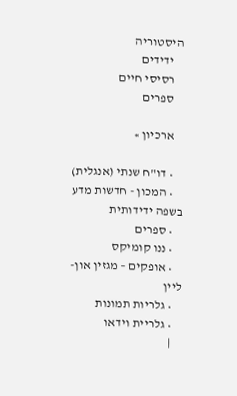היסטוריה
    ידידים
    רסיסי חיים
    ספרים

    ארכיון »

    • דו"ח שנתי (אנגלית)
    • המכון - חדשות מדע בשפה ידידותית
    • ספרים
    • ננו קומיקס
    • אופקים – מגזין און-ליין
    • גלריות תמונות
    • גלריית וידאו
    |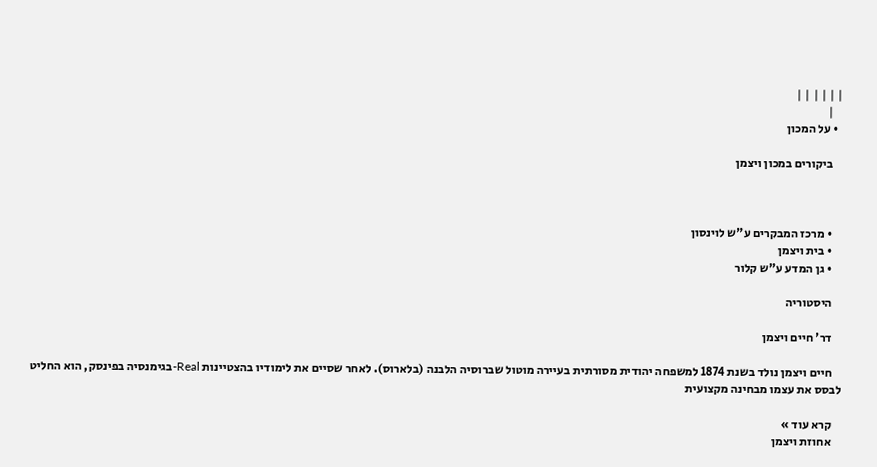| | | | | |
    |
  • על המכון

    ביקורים במכון ויצמן



    • מרכז המבקרים ע"ש לוינסון
    • בית ויצמן
    • גן המדע ע"ש קלור

    היסטוריה

    דר' חיים ויצמן

    חיים ויצמן נולד בשנת 1874 למשפחה יהודית מסורתית בעיירה מוטול שברוסיה הלבנה (בלארוס). לאחר שסיים את לימודיו בהצטיינות Real-בגימנסיה בפינסק, הוא החליט לבסס את עצמו מבחינה מקצועית

    קרא עוד »
    אחוזת ויצמן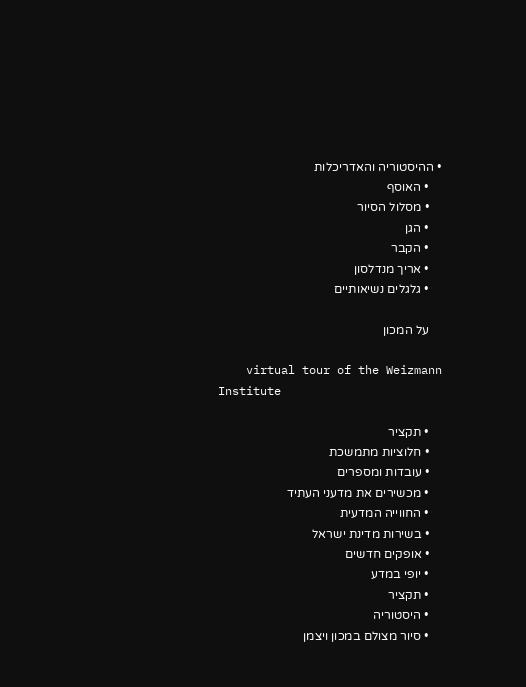• ההיסטוריה והאדריכלות
    • האוסף
    • מסלול הסיור
    • הגן
    • הקבר
    • אריך מנדלסון
    • גלגלים נשיאותיים

    על המכון

    virtual tour of the Weizmann Institute

    • תקציר
    • חלוציות מתמשכת
    • עובדות ומספרים
    • מכשירים את מדעני העתיד
    • החווייה המדעית
    • בשירות מדינת ישראל
    • אופקים חדשים
    • יופי במדע
    • תקציר
    • היסטוריה
    • סיור מצולם במכון ויצמן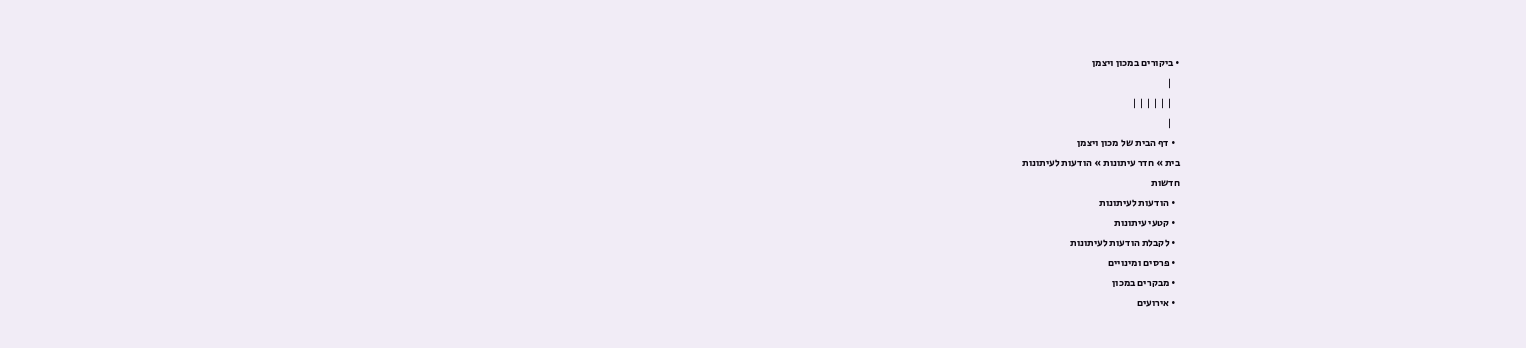• ביקורים במכון ויצמן
    |
    | | | | | |
    |
  • דף הבית של מכון ויצמן
בית » חדר עיתונות » הודעות לעיתונות
חדשות
  • הודעות לעיתונות
  • קטעי עיתונות
  • לקבלת הודעות לעיתונות
  • פרסים ומינויים
  • מבקרים במכון
  • אירועים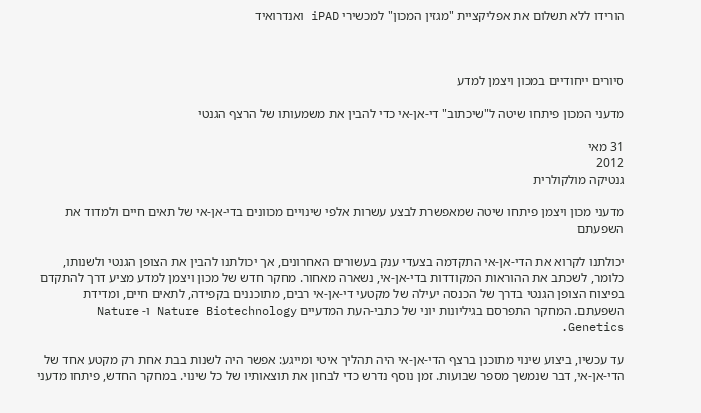הורידו ללא תשלום את אפליקציית "מגזין המכון" למכשירי iPAD ואנדרואיד



סיורים ייחודיים במכון ויצמן למדע

מדעני המכון פיתחו שיטה ל"שיכתוב" די-אן-אי כדי להבין את משמעותו של הרצף הגנטי

31 מאי
2012
גנטיקה מולקולרית

מדעני מכון ויצמן פיתחו שיטה שמאפשרת לבצע עשרות אלפי שינויים מכוונים בדי-אן-אי של תאים חיים ולמדוד את השפעתם

יכולתנו לקרוא את הדי-אן-אי התקדמה בצעדי ענק בעשורים האחרונים, אך יכולתנו להבין את הצופן הגנטי ולשנותו, כלומר, לשכתב את ההוראות המקודדות בדי-אן-אי, נשארה מאחור. מחקר חדש של מכון ויצמן למדע מציע דרך להתקדם בפיצוח הצופן הגנטי בדרך של הכנסה יעילה של מקטעי די-אן-אי רבים, מתוכננים בקפידה, לתאים חיים, ומדידת השפעתם. המחקר התפרסם בגיליונות יוני של כתבי-העת המדעיים Nature Biotechnology ו- Nature Genetics.

עד עכשיו, ביצוע שינוי מתוכנן ברצף הדי-אן-אי היה תהליך איטי ומייגע: אפשר היה לשנות בבת אחת רק מקטע אחד של הדי-אן-אי, דבר שנמשך מספר שבועות. זמן נוסף נדרש כדי לבחון את תוצאותיו של כל שינוי. במחקר החדש, פיתחו מדעני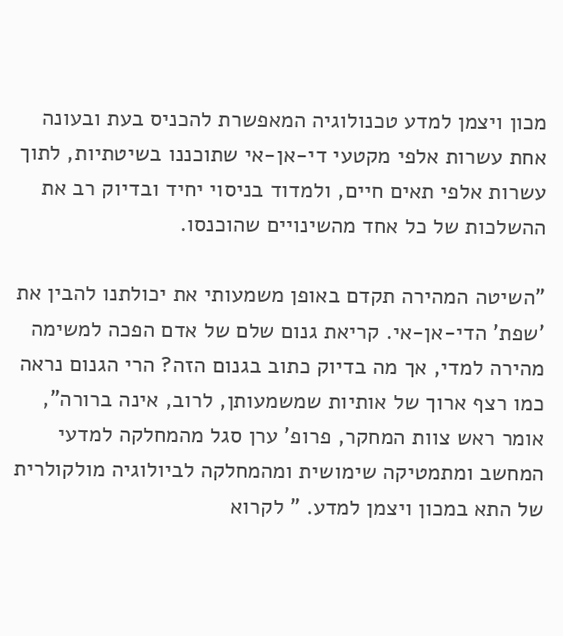מכון ויצמן למדע טכנולוגיה המאפשרת להכניס בעת ובעונה אחת עשרות אלפי מקטעי די-אן-אי שתוכננו בשיטתיות, לתוך עשרות אלפי תאים חיים, ולמדוד בניסוי יחיד ובדיוק רב את ההשלכות של כל אחד מהשינויים שהוכנסו.

"השיטה המהירה תקדם באופן משמעותי את יכולתנו להבין את 'שפת' הדי-אן-אי. קריאת גנום שלם של אדם הפכה למשימה מהירה למדי, אך מה בדיוק כתוב בגנום הזה? הרי הגנום נראה כמו רצף ארוך של אותיות שמשמעותן, לרוב, אינה ברורה", אומר ראש צוות המחקר, פרופ' ערן סגל מהמחלקה למדעי המחשב ומתמטיקה שימושית ומהמחלקה לביולוגיה מולקולרית של התא במכון ויצמן למדע. " לקרוא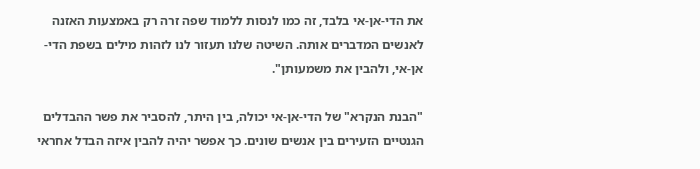את הדי-אן-אי בלבד, זה כמו לנסות ללמוד שפה זרה רק באמצעות האזנה לאנשים המדברים אותה. השיטה שלנו תעזור לנו לזהות מילים בשפת הדי-אן-אי, ולהבין את משמעותן".

"הבנת הנקרא" של הדי-אן-אי יכולה, בין היתר, להסביר את פשר ההבדלים הגנטיים הזעירים בין אנשים שונים. כך אפשר יהיה להבין איזה הבדל אחראי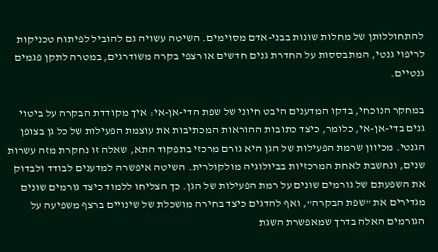להתחוללותן של מחלות שונות בבני-אדם מסוימים. השיטה עשויה גם להוביל לפיתוח טכניקות לריפוי גנטי, המתבססות על החדרת גנים חדשים או רצפי בקרה משודרגים, במטרה לתקן פגמים גנטיים.

במחקר הנוכחי, בדקו המדענים היבט חיוני של שפת הדי-אן-אי: איך מקודדת הבקרה על ביטוי גנים בדי-אן-אי, כלומר, כיצד כתובות ההוראות המכתיבות את עוצמת הפעילות של כל גן בצופן הגנטי. מכיוון שרמת הפעילות של הגן היא גורם מרכזי בתפקוד התא, שאלה זו נחקרת מזה עשרות שנים, ונחשבת לאחת המרכזיות בביולוגיה מולקולרית. השיטה איפשרה למדענים לבודד ולבדוק את השפעתם של גורמים שונים על רמת הפעילות של הגן. כך הצליחו ללמוד כיצד גורמים שונים מגדירים את "שפת הבקרה", ואף להדגים כיצד בחירה מושכלת של שינויים ברצף משפיעה על הגורמים האלה בדרך שמאפשרת השגת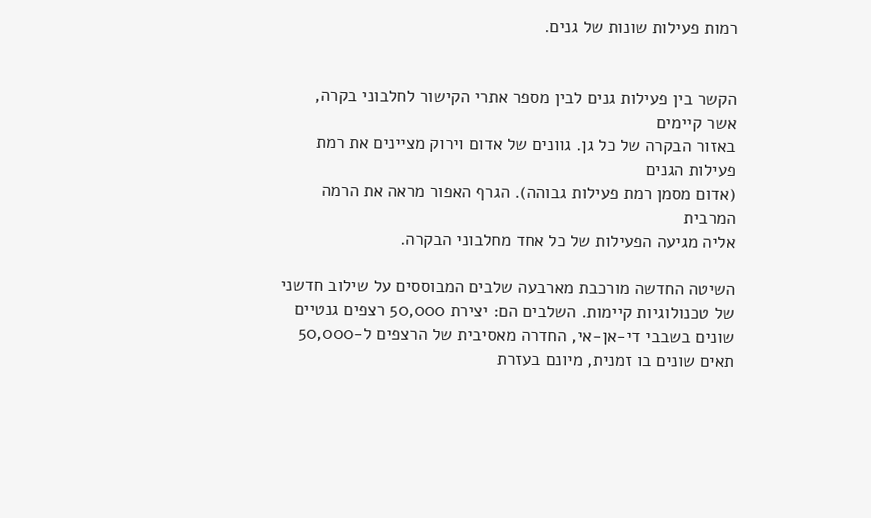רמות פעילות שונות של גנים.


הקשר בין פעילות גנים לבין מספר אתרי הקישור לחלבוני בקרה, אשר קיימים
באזור הבקרה של כל גן. גוונים של אדום וירוק מציינים את רמת פעילות הגנים
(אדום מסמן רמת פעילות גבוהה). הגרף האפור מראה את הרמה המרבית
אליה מגיעה הפעילות של כל אחד מחלבוני הבקרה.

השיטה החדשה מורכבת מארבעה שלבים המבוססים על שילוב חדשני של טכנולוגיות קיימות. השלבים הם: יצירת 50,000 רצפים גנטיים שונים בשבבי די-אן-אי, החדרה מאסיבית של הרצפים ל-50,000 תאים שונים בו זמנית, מיונם בעזרת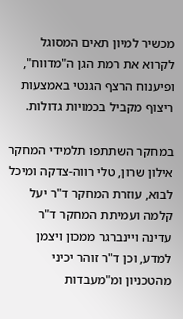מכשיר למיון תאים המסוגל לקרוא את רמת הגן ה"מדווח", ופיענוח הרצף הגנטי באמצעות ריצוף מקביל בכמויות גדולות.

במחקר השתתפו תלמידי המחקר אילון שרון, טלי רווה-צדקה ומיכל לבוא, עוזרת המחקר ד"ר יעל קלמה ועמיתת המחקר ד"ר עדינה ויינברגר ממכון ויצמן למדע, וכן ד"ר זוהר יכיני מהטכניון ומ"מעבדות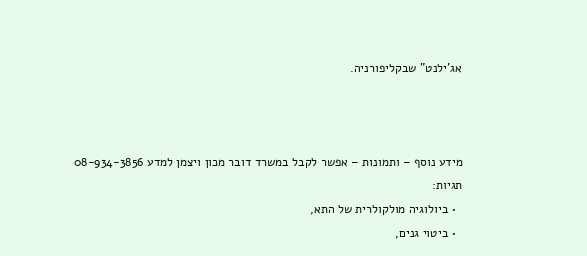אג'ילנט" שבקליפורניה.



מידע נוסף – ותמונות – אפשר לקבל במשרד דובר מכון ויצמן למדע 08-934-3856
תגיות:
  • ביולוגיה מולקולרית של התא,
  • ביטוי גנים,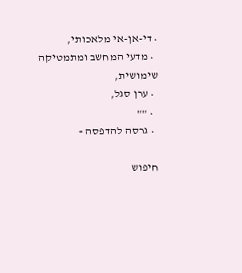• די-אן-אי מלאכותי,
  • מדעי המחשב ומתמטיקה שימושית,
  • ערן סגל,
  • ""
  • גרסה להדפסה »

חיפוש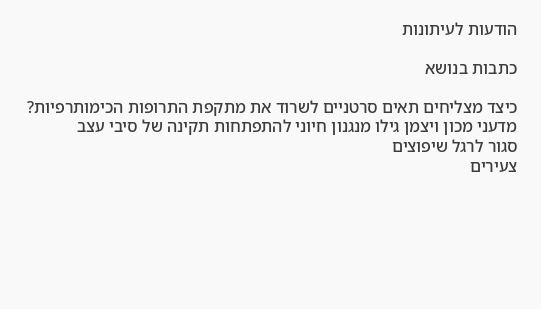הודעות לעיתונות

כתבות בנושא

כיצד מצליחים תאים סרטניים לשרוד את מתקפת התרופות הכימותרפיות?
מדעני מכון ויצמן גילו מנגנון חיוני להתפתחות תקינה של סיבי עצב
סגור לרגל שיפוצים
צעירים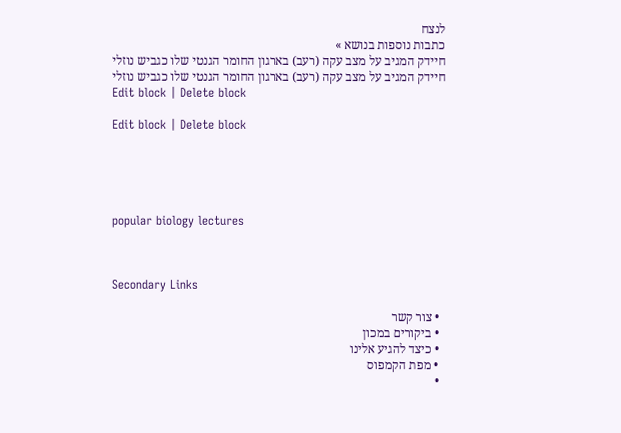לנצח
כתבות נוספות בנושא »
חיידק המגיב על מצב עקה (רעב) בארגון החומר הגנטי שלו כגביש נוזלי
חיידק המגיב על מצב עקה (רעב) בארגון החומר הגנטי שלו כגביש נוזלי
Edit block | Delete block

Edit block | Delete block





popular biology lectures



Secondary Links

  • צור קשר
  • ביקורים במכון
  • כיצד להגיע אלינו
  • מפת הקמפוס
  •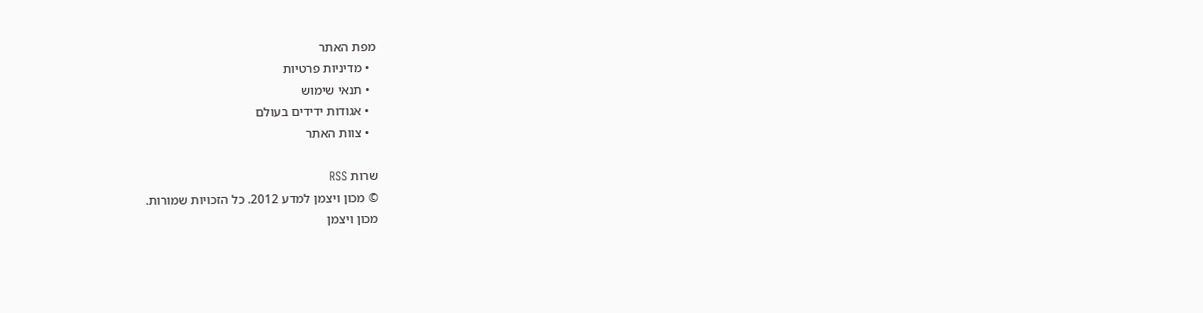מפת האתר
  • מדיניות פרטיות
  • תנאי שימוש
  • אגודות ידידים בעולם
  • צוות האתר

שרות RSS
© מכון ויצמן למדע 2012. כל הזכויות שמורות.
מכון ויצמן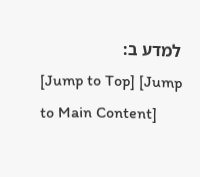למדע ב:
[Jump to Top] [Jump to Main Content]